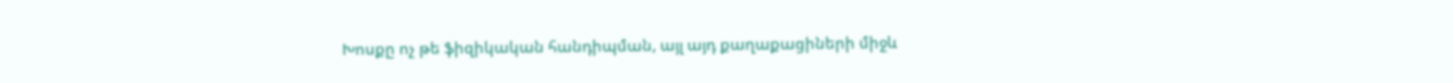Խոսքը ոչ թե ֆիզիկական հանդիպման, այլ այդ քաղաքացիների միջև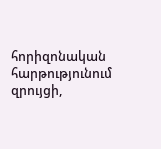հորիզոնական հարթությունում զրույցի,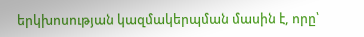երկխոսության կազմակերպման մասին է, որը՝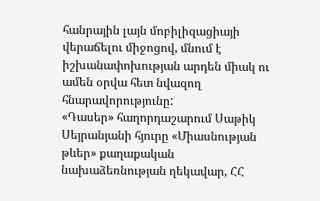հանրային լայն մոբիլիզացիայի վերաճելու միջոցով, մնում է իշխանափոխության արդեն միակ ու ամեն օրվա հետ նվազող հնարավորությունը:
«Դասեր» հաղորդաշարում Սաթիկ Սեյրանյանի հյուրը «Միասնության թևեր» քաղաքական նախաձեռնության ղեկավար, ՀՀ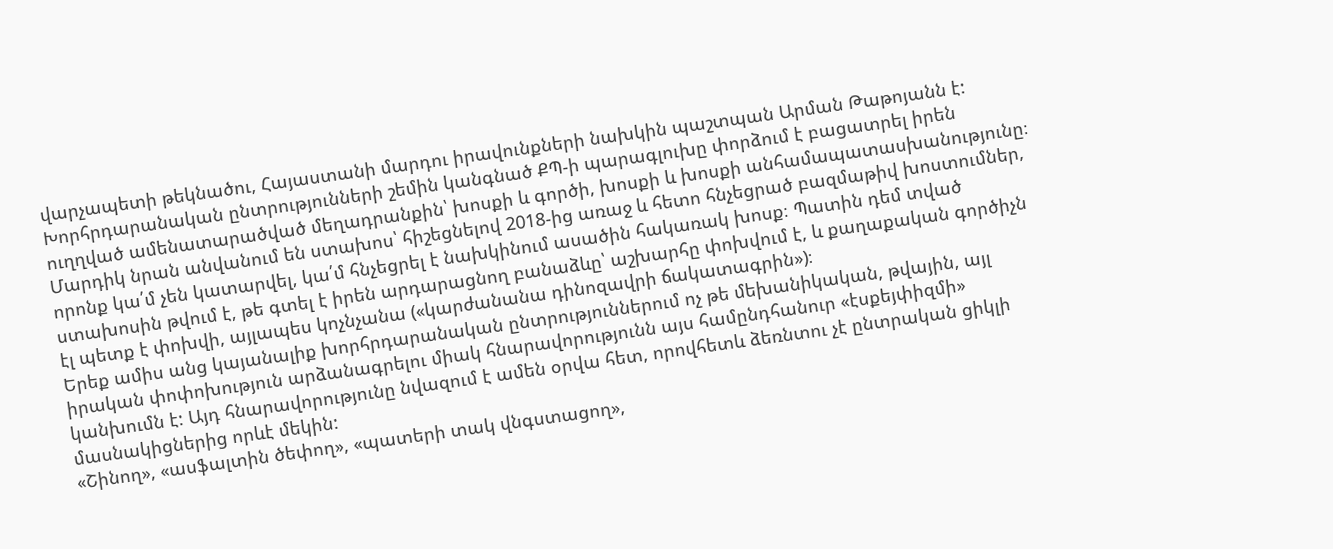վարչապետի թեկնածու, Հայաստանի մարդու իրավունքների նախկին պաշտպան Արման Թաթոյանն է:
Խորհրդարանական ընտրությունների շեմին կանգնած ՔՊ-ի պարագլուխը փորձում է բացատրել իրեն ուղղված ամենատարածված մեղադրանքին՝ խոսքի և գործի, խոսքի և խոսքի անհամապատասխանությունը։ Մարդիկ նրան անվանում են ստախոս՝ հիշեցնելով 2018-ից առաջ և հետո հնչեցրած բազմաթիվ խոստումներ, որոնք կա՛մ չեն կատարվել, կա՛մ հնչեցրել է նախկինում ասածին հակառակ խոսք։ Պատին դեմ տված ստախոսին թվում է, թե գտել է իրեն արդարացնող բանաձևը՝ աշխարհը փոխվում է, և քաղաքական գործիչն էլ պետք է փոխվի, այլապես կոչնչանա («կարժանանա դինոզավրի ճակատագրին»)։
Երեք ամիս անց կայանալիք խորհրդարանական ընտրություններում ոչ թե մեխանիկական, թվային, այլ իրական փոփոխություն արձանագրելու միակ հնարավորությունն այս համընդհանուր «էսքեյփիզմի» կանխումն է: Այդ հնարավորությունը նվազում է ամեն օրվա հետ, որովհետև ձեռնտու չէ ընտրական ցիկլի մասնակիցներից որևէ մեկին:
«Շինող», «ասֆալտին ծեփող», «պատերի տակ վնգստացող»,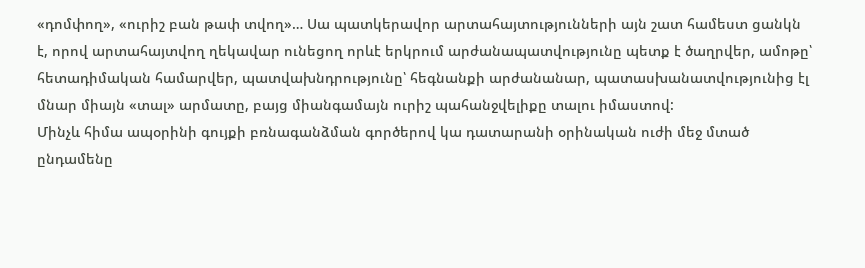«դոմփող», «ուրիշ բան թափ տվող»… Սա պատկերավոր արտահայտությունների այն շատ համեստ ցանկն է, որով արտահայտվող ղեկավար ունեցող որևէ երկրում արժանապատվությունը պետք է ծաղրվեր, ամոթը՝ հետադիմական համարվեր, պատվախնդրությունը՝ հեգնանքի արժանանար, պատասխանատվությունից էլ մնար միայն «տալ» արմատը, բայց միանգամայն ուրիշ պահանջվելիքը տալու իմաստով:
Մինչև հիմա ապօրինի գույքի բռնագանձման գործերով կա դատարանի օրինական ուժի մեջ մտած ընդամենը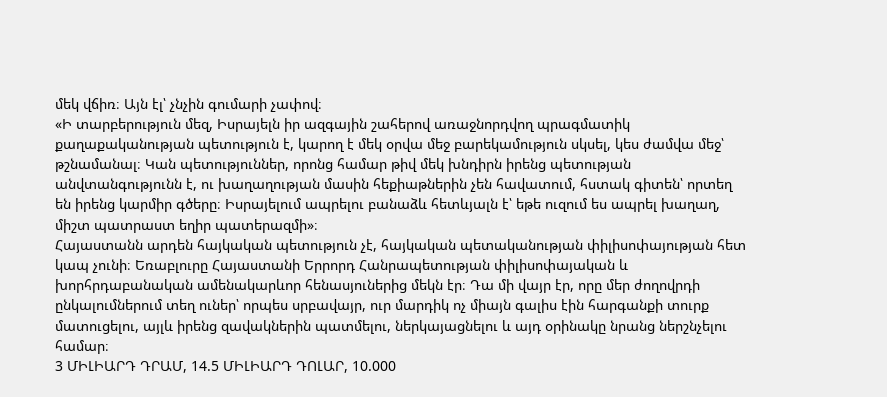մեկ վճիռ։ Այն էլ՝ չնչին գումարի չափով։
«Ի տարբերություն մեզ, Իսրայելն իր ազգային շահերով առաջնորդվող պրագմատիկ քաղաքականության պետություն է, կարող է մեկ օրվա մեջ բարեկամություն սկսել, կես ժամվա մեջ՝ թշնամանալ։ Կան պետություններ, որոնց համար թիվ մեկ խնդիրն իրենց պետության անվտանգությունն է, ու խաղաղության մասին հեքիաթներին չեն հավատում, հստակ գիտեն՝ որտեղ են իրենց կարմիր գծերը։ Իսրայելում ապրելու բանաձև հետևյալն է՝ եթե ուզում ես ապրել խաղաղ, միշտ պատրաստ եղիր պատերազմի»։
Հայաստանն արդեն հայկական պետություն չէ, հայկական պետականության փիլիսոփայության հետ կապ չունի։ Եռաբլուրը Հայաստանի Երրորդ Հանրապետության փիլիսոփայական և խորհրդաբանական ամենակարևոր հենասյուներից մեկն էր։ Դա մի վայր էր, որը մեր ժողովրդի ընկալումներում տեղ ուներ՝ որպես սրբավայր, ուր մարդիկ ոչ միայն գալիս էին հարգանքի տուրք մատուցելու, այլև իրենց զավակներին պատմելու, ներկայացնելու և այդ օրինակը նրանց ներշնչելու համար։
3 ՄԻԼԻԱՐԴ ԴՐԱՄ, 14.5 ՄԻԼԻԱՐԴ ԴՈԼԱՐ, 10.000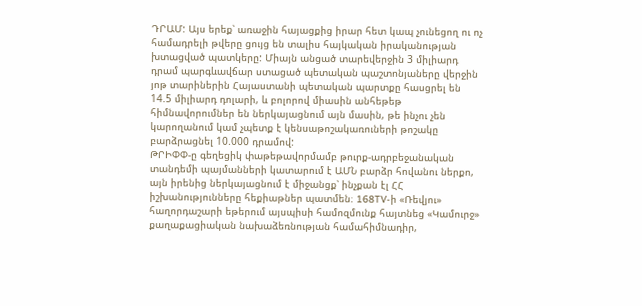ԴՐԱՄ: Այս երեք՝ առաջին հայացքից իրար հետ կապ չունեցող ու ոչ համադրելի թվերը ցույց են տալիս հայկական իրականության խտացված պատկերը: Միայն անցած տարեվերջին 3 միլիարդ դրամ պարգևավճար ստացած պետական պաշտոնյաները վերջին յոթ տարիներին Հայաստանի պետական պարտքը հասցրել են 14.5 միլիարդ դոլարի, և բոլորով միասին անհեթեթ հիմնավորումներ են ներկայացնում այն մասին, թե ինչու չեն կարողանում կամ չպետք է կենսաթոշակառուների թոշակը բարձրացնել 10.000 դրամով:
ԹՐԻՓՓ-ը գեղեցիկ փաթեթավորմամբ թուրք-ադրբեջանական տանդեմի պայմանների կատարում է ԱՄՆ բարձր հովանու ներքո, այն իրենից ներկայացնում է միջանցք՝ ինչքան էլ ՀՀ իշխանությունները հեքիաթներ պատմեն։ 168TV-ի «Ռեվյու» հաղորդաշարի եթերում այսպիսի համոզմունք հայտնեց «Կամուրջ» քաղաքացիական նախաձեռնության համահիմնադիր,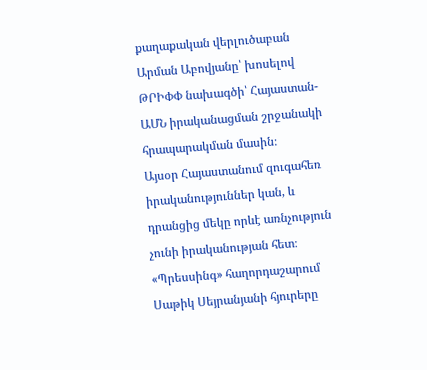քաղաքական վերլուծաբան Արման Աբովյանը՝ խոսելով ԹՐԻՓՓ նախագծի՝ Հայաստան-ԱՄՆ իրականացման շրջանակի հրապարակման մասին։
Այսօր Հայաստանում զուգահեռ իրականություններ կան, և դրանցից մեկը որևէ առնչություն չունի իրականության հետ։
«Պրեսսինգ» հաղորդաշարում Սաթիկ Սեյրանյանի հյուրերը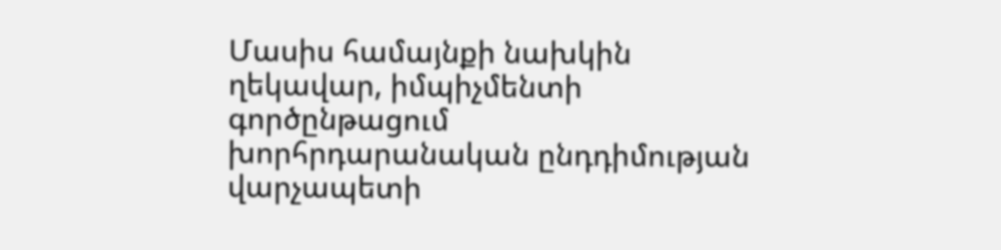Մասիս համայնքի նախկին ղեկավար, իմպիչմենտի գործընթացում խորհրդարանական ընդդիմության վարչապետի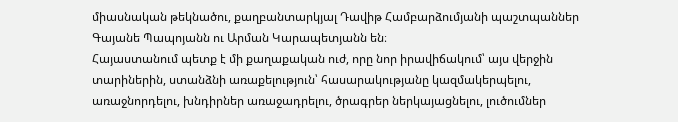միասնական թեկնածու, քաղբանտարկյալ Դավիթ Համբարձումյանի պաշտպաններ Գայանե Պապոյանն ու Արման Կարապետյանն են։
Հայաստանում պետք է մի քաղաքական ուժ, որը նոր իրավիճակում՝ այս վերջին տարիներին, ստանձնի առաքելություն՝ հասարակությանը կազմակերպելու, առաջնորդելու, խնդիրներ առաջադրելու, ծրագրեր ներկայացնելու, լուծումներ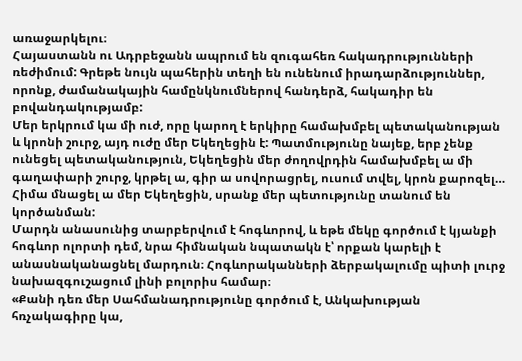առաջարկելու։
Հայաստանն ու Ադրբեջանն ապրում են զուգահեռ հակադրությունների ռեժիմում: Գրեթե նույն պահերին տեղի են ունենում իրադարձություններ, որոնք, ժամանակային համընկնումներով հանդերձ, հակադիր են բովանդակությամբ:
Մեր երկրում կա մի ուժ, որը կարող է երկիրը համախմբել պետականության և կրոնի շուրջ, այդ ուժը մեր Եկեղեցին է: Պատմությունը նայեք, երբ չենք ունեցել պետականություն, Եկեղեցին մեր ժողովրդին համախմբել ա մի գաղափարի շուրջ, կրթել ա, գիր ա սովորացրել, ուսում տվել, կրոն քարոզել… Հիմա մնացել ա մեր Եկեղեցին, սրանք մեր պետությունը տանում են կործանման:
Մարդն անասունից տարբերվում է հոգևորով, և եթե մեկը գործում է կյանքի հոգևոր ոլորտի դեմ, նրա հիմնական նպատակն է՝ որքան կարելի է անասնականացնել մարդուն։ Հոգևորականների ձերբակալումը պիտի լուրջ նախազգուշացում լինի բոլորիս համար։
«Քանի դեռ մեր Սահմանադրությունը գործում է, Անկախության հռչակագիրը կա,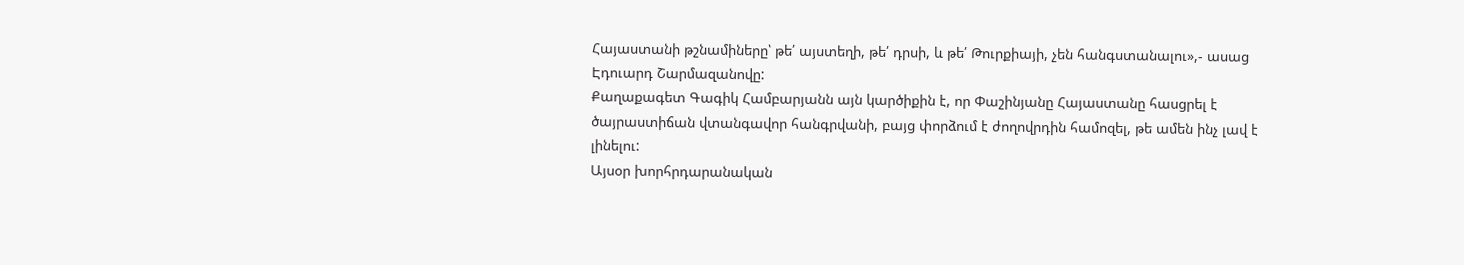Հայաստանի թշնամիները՝ թե՛ այստեղի, թե՛ դրսի, և թե՛ Թուրքիայի, չեն հանգստանալու»,- ասաց Էդուարդ Շարմազանովը:
Քաղաքագետ Գագիկ Համբարյանն այն կարծիքին է, որ Փաշինյանը Հայաստանը հասցրել է ծայրաստիճան վտանգավոր հանգրվանի, բայց փորձում է ժողովրդին համոզել, թե ամեն ինչ լավ է լինելու:
Այսօր խորհրդարանական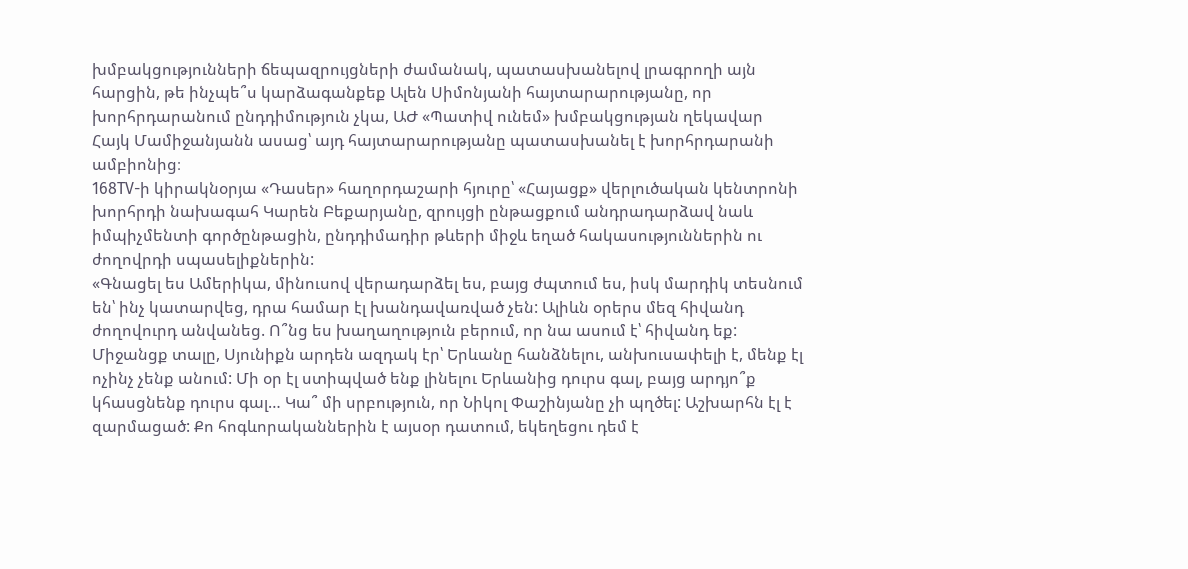խմբակցությունների ճեպազրույցների ժամանակ, պատասխանելով լրագրողի այն հարցին, թե ինչպե՞ս կարձագանքեք Ալեն Սիմոնյանի հայտարարությանը, որ խորհրդարանում ընդդիմություն չկա, ԱԺ «Պատիվ ունեմ» խմբակցության ղեկավար Հայկ Մամիջանյանն ասաց՝ այդ հայտարարությանը պատասխանել է խորհրդարանի ամբիոնից։
168TV-ի կիրակնօրյա «Դասեր» հաղորդաշարի հյուրը՝ «Հայացք» վերլուծական կենտրոնի խորհրդի նախագահ Կարեն Բեքարյանը, զրույցի ընթացքում անդրադարձավ նաև իմպիչմենտի գործընթացին, ընդդիմադիր թևերի միջև եղած հակասություններին ու ժողովրդի սպասելիքներին:
«Գնացել ես Ամերիկա, մինուսով վերադարձել ես, բայց ժպտում ես, իսկ մարդիկ տեսնում են՝ ինչ կատարվեց, դրա համար էլ խանդավառված չեն: Ալիևն օրերս մեզ հիվանդ ժողովուրդ անվանեց. Ո՞նց ես խաղաղություն բերում, որ նա ասում է՝ հիվանդ եք: Միջանցք տալը, Սյունիքն արդեն ազդակ էր՝ Երևանը հանձնելու, անխուսափելի է, մենք էլ ոչինչ չենք անում: Մի օր էլ ստիպված ենք լինելու Երևանից դուրս գալ, բայց արդյո՞ք կհասցնենք դուրս գալ… Կա՞ մի սրբություն, որ Նիկոլ Փաշինյանը չի պղծել: Աշխարհն էլ է զարմացած: Քո հոգևորականներին է այսօր դատում, եկեղեցու դեմ է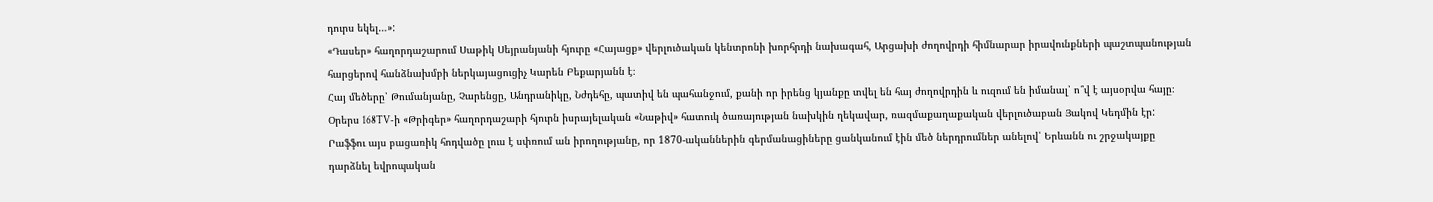դուրս եկել…»:
«Դասեր» հաղորդաշարում Սաթիկ Սեյրանյանի հյուրը «Հայացք» վերլուծական կենտրոնի խորհրդի նախագահ, Արցախի ժողովրդի հիմնարար իրավունքների պաշտպանության հարցերով հանձնախմբի ներկայացուցիչ Կարեն Բեքարյանն է։
Հայ մեծերը՝ Թումանյանը, Չարենցը, Անդրանիկը, Նժդեհը, պատիվ են պահանջում, քանի որ իրենց կյանքը տվել են հայ ժողովրդին և ուզում են իմանալ՝ ո՞վ է այսօրվա հայը։
Օրերս 168TV-ի «Թրիգեր» հաղորդաշարի հյուրն իսրայելական «Նաթիվ» հատուկ ծառայության նախկին ղեկավար, ռազմաքաղաքական վերլուծաբան Յակով Կեդմին էր:
Րաֆֆու այս բացառիկ հոդվածը լուս է սփռում ան իրողությանը, որ 1870-ականներին գերմանացիները ցանկանում էին մեծ ներդրումներ անելով՝ Երևանն ու շրջակայքը դարձնել եվրոպական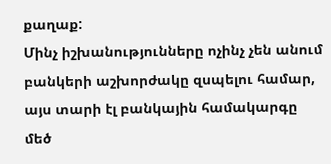քաղաք:
Մինչ իշխանությունները ոչինչ չեն անում բանկերի աշխորժակը զսպելու համար, այս տարի էլ բանկային համակարգը մեծ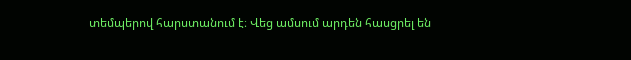տեմպերով հարստանում է։ Վեց ամսում արդեն հասցրել են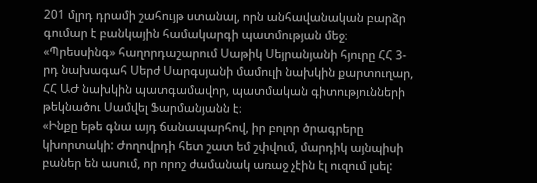201 մլրդ դրամի շահույթ ստանալ, որն անհավանական բարձր գումար է բանկային համակարգի պատմության մեջ։
«Պրեսսինգ» հաղորդաշարում Սաթիկ Սեյրանյանի հյուրը ՀՀ 3-րդ նախագահ Սերժ Սարգսյանի մամուլի նախկին քարտուղար, ՀՀ ԱԺ նախկին պատգամավոր, պատմական գիտությունների թեկնածու Սամվել Ֆարմանյանն է։
«Ինքը եթե գնա այդ ճանապարհով, իր բոլոր ծրագրերը կխորտակի: Ժողովրդի հետ շատ եմ շփվում, մարդիկ այնպիսի բաներ են ասում, որ որոշ ժամանակ առաջ չէին էլ ուզում լսել: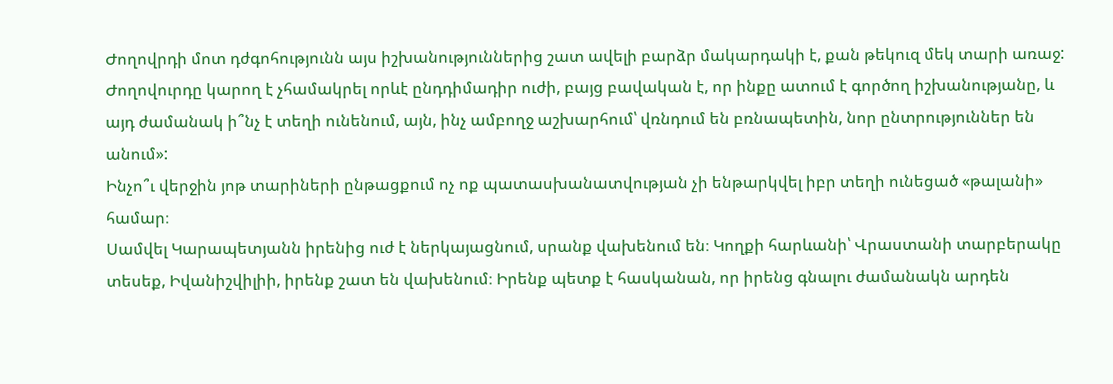Ժողովրդի մոտ դժգոհությունն այս իշխանություններից շատ ավելի բարձր մակարդակի է, քան թեկուզ մեկ տարի առաջ: Ժողովուրդը կարող է չհամակրել որևէ ընդդիմադիր ուժի, բայց բավական է, որ ինքը ատում է գործող իշխանությանը, և այդ ժամանակ ի՞նչ է տեղի ունենում, այն, ինչ ամբողջ աշխարհում՝ վռնդում են բռնապետին, նոր ընտրություններ են անում»:
Ինչո՞ւ վերջին յոթ տարիների ընթացքում ոչ ոք պատասխանատվության չի ենթարկվել իբր տեղի ունեցած «թալանի» համար։
Սամվել Կարապետյանն իրենից ուժ է ներկայացնում, սրանք վախենում են։ Կողքի հարևանի՝ Վրաստանի տարբերակը տեսեք, Իվանիշվիլիի, իրենք շատ են վախենում։ Իրենք պետք է հասկանան, որ իրենց գնալու ժամանակն արդեն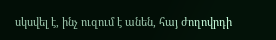սկսվել է, ինչ ուզում է անեն, հայ ժողովրդի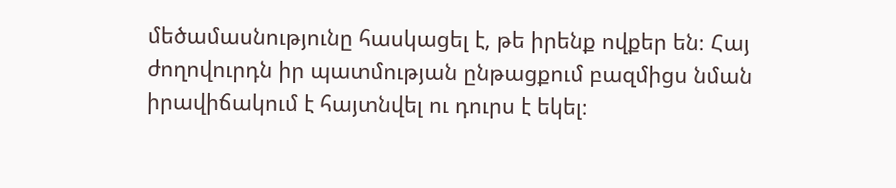մեծամասնությունը հասկացել է, թե իրենք ովքեր են։ Հայ ժողովուրդն իր պատմության ընթացքում բազմիցս նման իրավիճակում է հայտնվել ու դուրս է եկել։